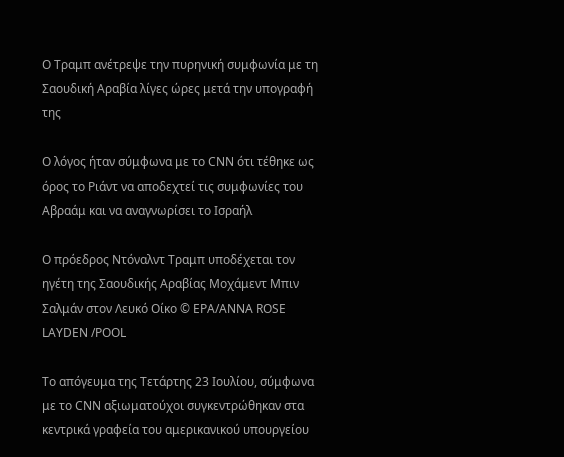Ο Τραμπ ανέτρεψε την πυρηνική συμφωνία με τη Σαουδική Αραβία λίγες ώρες μετά την υπογραφή της

Ο λόγος ήταν σύμφωνα με το CNN ότι τέθηκε ως όρος το Ριάντ να αποδεχτεί τις συμφωνίες του Αβραάμ και να αναγνωρίσει το Ισραήλ

O πρόεδρος Ντόναλντ Τραμπ υποδέχεται τον ηγέτη της Σαουδικής Αραβίας Μοχάμεντ Μπιν Σαλμάν στον Λευκό Οίκο © EPA/ANNA ROSE LAYDEN /POOL

Το απόγευμα της Τετάρτης 23 Ιουλίου, σύμφωνα με το CNN αξιωματούχοι συγκεντρώθηκαν στα κεντρικά γραφεία του αμερικανικού υπουργείου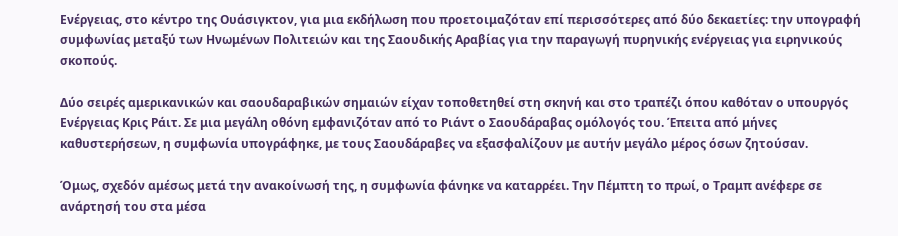Ενέργειας, στο κέντρο της Ουάσιγκτον, για μια εκδήλωση που προετοιμαζόταν επί περισσότερες από δύο δεκαετίες: την υπογραφή συμφωνίας μεταξύ των Ηνωμένων Πολιτειών και της Σαουδικής Αραβίας για την παραγωγή πυρηνικής ενέργειας για ειρηνικούς σκοπούς.

Δύο σειρές αμερικανικών και σαουδαραβικών σημαιών είχαν τοποθετηθεί στη σκηνή και στο τραπέζι όπου καθόταν ο υπουργός Ενέργειας Κρις Ράιτ. Σε μια μεγάλη οθόνη εμφανιζόταν από το Ριάντ ο Σαουδάραβας ομόλογός του. Έπειτα από μήνες καθυστερήσεων, η συμφωνία υπογράφηκε, με τους Σαουδάραβες να εξασφαλίζουν με αυτήν μεγάλο μέρος όσων ζητούσαν.

Όμως, σχεδόν αμέσως μετά την ανακοίνωσή της, η συμφωνία φάνηκε να καταρρέει. Την Πέμπτη το πρωί, ο Τραμπ ανέφερε σε ανάρτησή του στα μέσα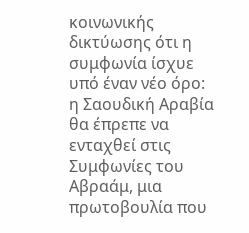κοινωνικής δικτύωσης ότι η συμφωνία ίσχυε  υπό έναν νέο όρο: η Σαουδική Αραβία θα έπρεπε να ενταχθεί στις Συμφωνίες του Αβραάμ, μια πρωτοβουλία που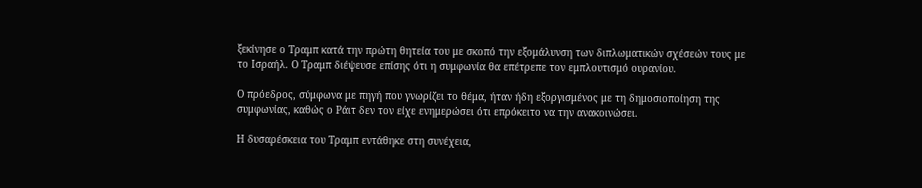ξεκίνησε ο Τραμπ κατά την πρώτη θητεία του με σκοπό την εξομάλυνση των διπλωματικών σχέσεών τους με το Ισραήλ. Ο Τραμπ διέψευσε επίσης ότι η συμφωνία θα επέτρεπε τον εμπλουτισμό ουρανίου.

Ο πρόεδρος, σύμφωνα με πηγή που γνωρίζει το θέμα, ήταν ήδη εξοργισμένος με τη δημοσιοποίηση της συμφωνίας, καθώς ο Ράιτ δεν τον είχε ενημερώσει ότι επρόκειτο να την ανακοινώσει.

Η δυσαρέσκεια του Τραμπ εντάθηκε στη συνέχεια,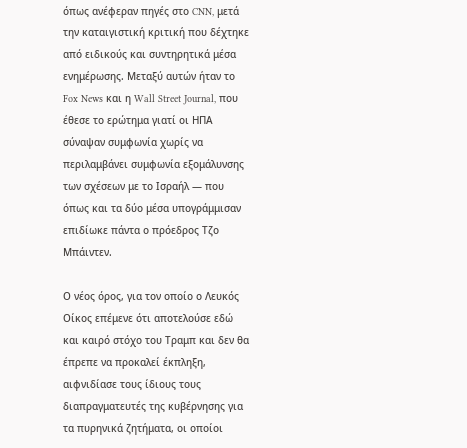όπως ανέφεραν πηγές στο CNN, μετά την καταιγιστική κριτική που δέχτηκε από ειδικούς και συντηρητικά μέσα ενημέρωσης. Μεταξύ αυτών ήταν το Fox News και η Wall Street Journal, που έθεσε το ερώτημα γιατί οι ΗΠΑ σύναψαν συμφωνία χωρίς να περιλαμβάνει συμφωνία εξομάλυνσης των σχέσεων με το Ισραήλ — που όπως και τα δύο μέσα υπογράμμισαν επιδίωκε πάντα ο πρόεδρος Τζο Μπάιντεν.

Ο νέος όρος, για τον οποίο ο Λευκός Οίκος επέμενε ότι αποτελούσε εδώ και καιρό στόχο του Τραμπ και δεν θα έπρεπε να προκαλεί έκπληξη, αιφνιδίασε τους ίδιους τους διαπραγματευτές της κυβέρνησης για τα πυρηνικά ζητήματα, οι οποίοι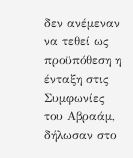δεν ανέμεναν να τεθεί ως προϋπόθεση η ένταξη στις Συμφωνίες του Αβραάμ, δήλωσαν στο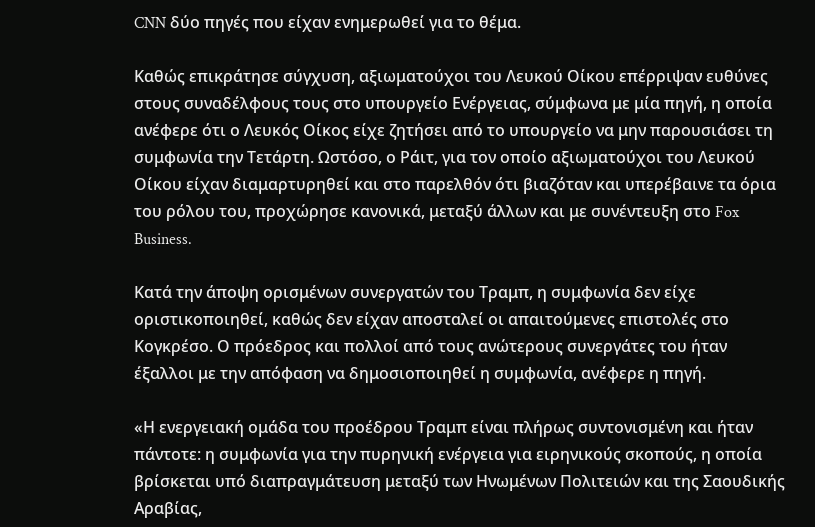CNN δύο πηγές που είχαν ενημερωθεί για το θέμα.

Καθώς επικράτησε σύγχυση, αξιωματούχοι του Λευκού Οίκου επέρριψαν ευθύνες στους συναδέλφους τους στο υπουργείο Ενέργειας, σύμφωνα με μία πηγή, η οποία ανέφερε ότι ο Λευκός Οίκος είχε ζητήσει από το υπουργείο να μην παρουσιάσει τη συμφωνία την Τετάρτη. Ωστόσο, ο Ράιτ, για τον οποίο αξιωματούχοι του Λευκού Οίκου είχαν διαμαρτυρηθεί και στο παρελθόν ότι βιαζόταν και υπερέβαινε τα όρια του ρόλου του, προχώρησε κανονικά, μεταξύ άλλων και με συνέντευξη στο Fox Business.

Κατά την άποψη ορισμένων συνεργατών του Τραμπ, η συμφωνία δεν είχε οριστικοποιηθεί, καθώς δεν είχαν αποσταλεί οι απαιτούμενες επιστολές στο Κογκρέσο. Ο πρόεδρος και πολλοί από τους ανώτερους συνεργάτες του ήταν έξαλλοι με την απόφαση να δημοσιοποιηθεί η συμφωνία, ανέφερε η πηγή.

«Η ενεργειακή ομάδα του προέδρου Τραμπ είναι πλήρως συντονισμένη και ήταν πάντοτε: η συμφωνία για την πυρηνική ενέργεια για ειρηνικούς σκοπούς, η οποία βρίσκεται υπό διαπραγμάτευση μεταξύ των Ηνωμένων Πολιτειών και της Σαουδικής Αραβίας,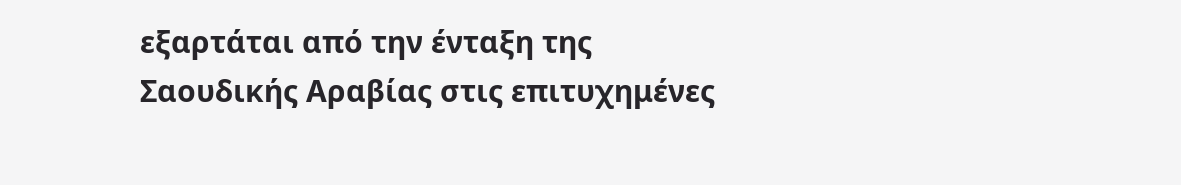εξαρτάται από την ένταξη της Σαουδικής Αραβίας στις επιτυχημένες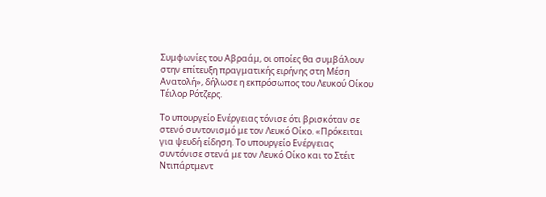Συμφωνίες του Αβραάμ, οι οποίες θα συμβάλουν στην επίτευξη πραγματικής ειρήνης στη Μέση Ανατολή», δήλωσε η εκπρόσωπος του Λευκού Οίκου Τέιλορ Ρότζερς.

Το υπουργείο Ενέργειας τόνισε ότι βρισκόταν σε στενό συντονισμό με τον Λευκό Οίκο. «Πρόκειται για ψευδή είδηση. Το υπουργείο Ενέργειας συντόνισε στενά με τον Λευκό Οίκο και το Στέιτ Ντιπάρτμεντ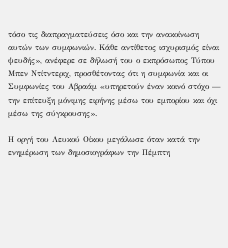τόσο τις διαπραγματεύσεις όσο και την ανακοίνωση αυτών των συμφωνιών. Κάθε αντίθετος ισχυρισμός είναι ψευδής», ανέφερε σε δήλωσή του ο εκπρόσωπος Τύπου Μπεν Ντίτντεριχ, προσθέτοντας ότι η συμφωνία και οι Συμφωνίες του Αβραάμ «υπηρετούν έναν κοινό στόχο — την επίτευξη μόνιμης ειρήνης μέσω του εμπορίου και όχι μέσω της σύγκρουσης».

Η οργή του Λευκού Οίκου μεγάλωσε όταν κατά την ενημέρωση των δημοσιογράφων την Πέμπτη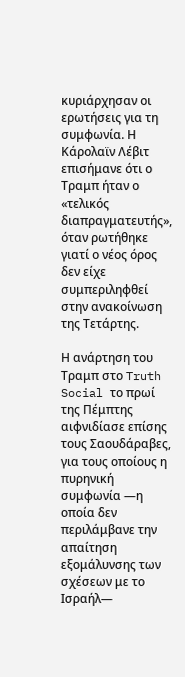κυριάρχησαν οι ερωτήσεις για τη συμφωνία. Η Κάρολαϊν Λέβιτ επισήμανε ότι ο Τραμπ ήταν ο «τελικός διαπραγματευτής», όταν ρωτήθηκε γιατί ο νέος όρος δεν είχε συμπεριληφθεί στην ανακοίνωση της Τετάρτης.

Η ανάρτηση του Τραμπ στο Truth Social το πρωί της Πέμπτης αιφνιδίασε επίσης τους Σαουδάραβες, για τους οποίους η πυρηνική συμφωνία —η οποία δεν περιλάμβανε την απαίτηση εξομάλυνσης των σχέσεων με το Ισραήλ—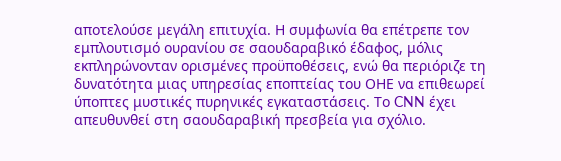αποτελούσε μεγάλη επιτυχία. Η συμφωνία θα επέτρεπε τον εμπλουτισμό ουρανίου σε σαουδαραβικό έδαφος, μόλις εκπληρώνονταν ορισμένες προϋποθέσεις, ενώ θα περιόριζε τη δυνατότητα μιας υπηρεσίας εποπτείας του ΟΗΕ να επιθεωρεί ύποπτες μυστικές πυρηνικές εγκαταστάσεις. Το CNN έχει απευθυνθεί στη σαουδαραβική πρεσβεία για σχόλιο.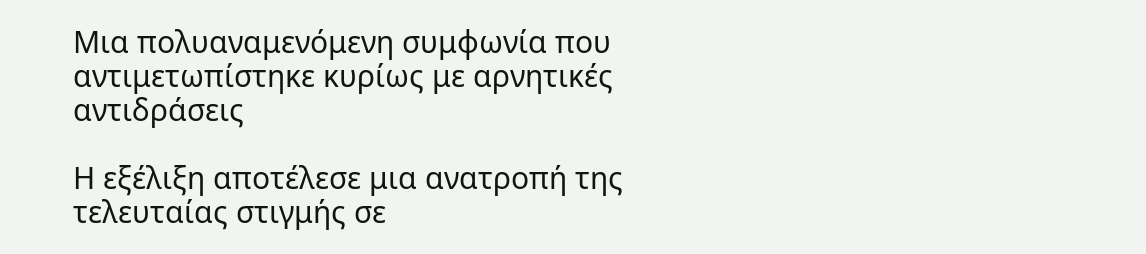Μια πολυαναμενόμενη συμφωνία που αντιμετωπίστηκε κυρίως με αρνητικές αντιδράσεις

Η εξέλιξη αποτέλεσε μια ανατροπή της τελευταίας στιγμής σε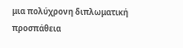μια πολύχρονη διπλωματική προσπάθεια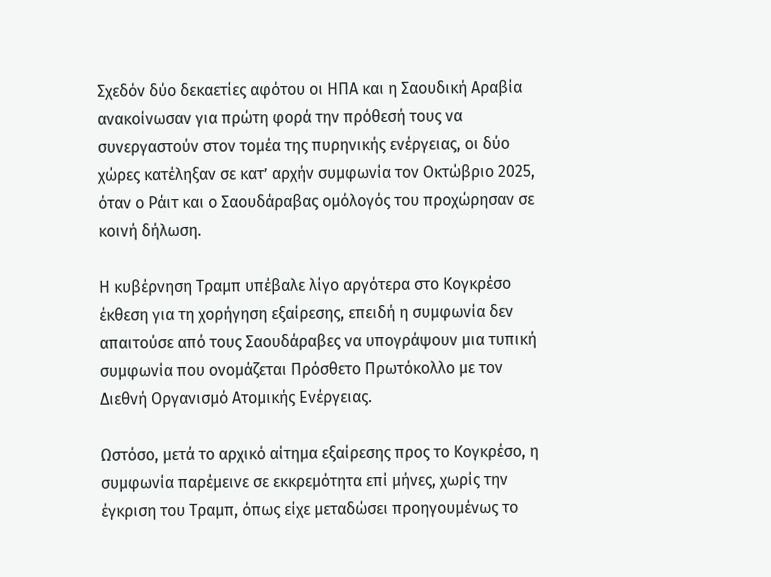Σχεδόν δύο δεκαετίες αφότου οι ΗΠΑ και η Σαουδική Αραβία ανακοίνωσαν για πρώτη φορά την πρόθεσή τους να συνεργαστούν στον τομέα της πυρηνικής ενέργειας, οι δύο χώρες κατέληξαν σε κατ’ αρχήν συμφωνία τον Οκτώβριο 2025, όταν ο Ράιτ και ο Σαουδάραβας ομόλογός του προχώρησαν σε κοινή δήλωση.

Η κυβέρνηση Τραμπ υπέβαλε λίγο αργότερα στο Κογκρέσο έκθεση για τη χορήγηση εξαίρεσης, επειδή η συμφωνία δεν απαιτούσε από τους Σαουδάραβες να υπογράψουν μια τυπική συμφωνία που ονομάζεται Πρόσθετο Πρωτόκολλο με τον Διεθνή Οργανισμό Ατομικής Ενέργειας.

Ωστόσο, μετά το αρχικό αίτημα εξαίρεσης προς το Κογκρέσο, η συμφωνία παρέμεινε σε εκκρεμότητα επί μήνες, χωρίς την έγκριση του Τραμπ, όπως είχε μεταδώσει προηγουμένως το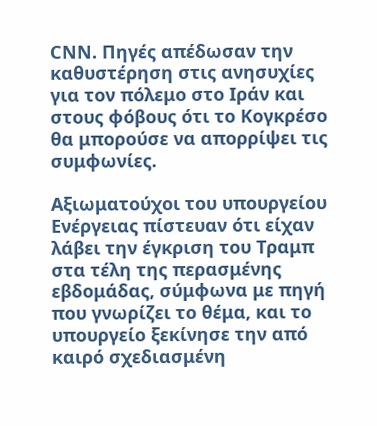CNN. Πηγές απέδωσαν την καθυστέρηση στις ανησυχίες για τον πόλεμο στο Ιράν και στους φόβους ότι το Κογκρέσο θα μπορούσε να απορρίψει τις συμφωνίες.

Αξιωματούχοι του υπουργείου Ενέργειας πίστευαν ότι είχαν λάβει την έγκριση του Τραμπ στα τέλη της περασμένης εβδομάδας, σύμφωνα με πηγή που γνωρίζει το θέμα, και το υπουργείο ξεκίνησε την από καιρό σχεδιασμένη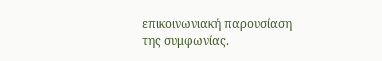επικοινωνιακή παρουσίαση της συμφωνίας.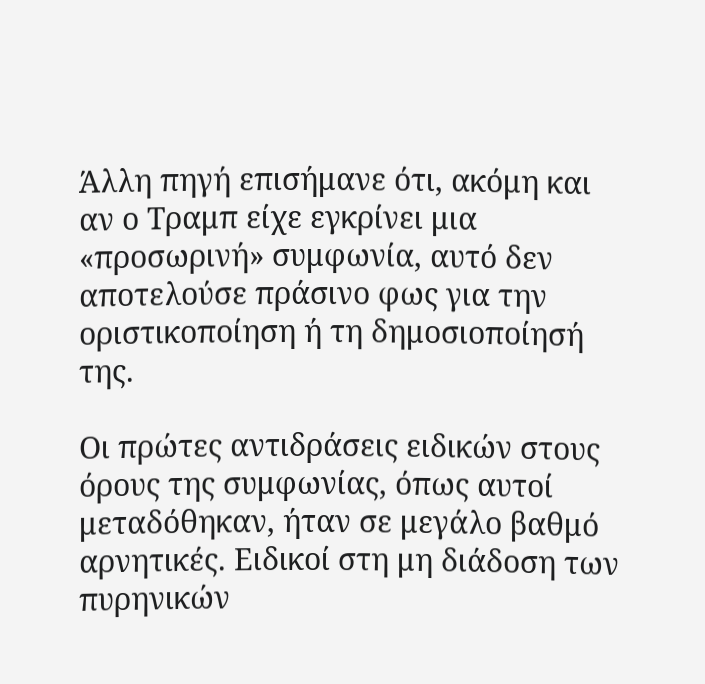Άλλη πηγή επισήμανε ότι, ακόμη και αν ο Τραμπ είχε εγκρίνει μια «προσωρινή» συμφωνία, αυτό δεν αποτελούσε πράσινο φως για την οριστικοποίηση ή τη δημοσιοποίησή της.

Οι πρώτες αντιδράσεις ειδικών στους όρους της συμφωνίας, όπως αυτοί μεταδόθηκαν, ήταν σε μεγάλο βαθμό αρνητικές. Ειδικοί στη μη διάδοση των πυρηνικών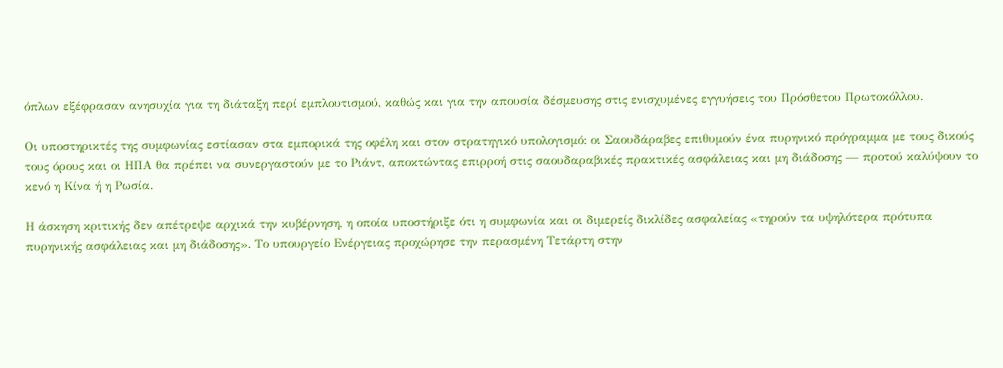όπλων εξέφρασαν ανησυχία για τη διάταξη περί εμπλουτισμού, καθώς και για την απουσία δέσμευσης στις ενισχυμένες εγγυήσεις του Πρόσθετου Πρωτοκόλλου.

Οι υποστηρικτές της συμφωνίας εστίασαν στα εμπορικά της οφέλη και στον στρατηγικό υπολογισμό: οι Σαουδάραβες επιθυμούν ένα πυρηνικό πρόγραμμα με τους δικούς τους όρους και οι ΗΠΑ θα πρέπει να συνεργαστούν με το Ριάντ, αποκτώντας επιρροή στις σαουδαραβικές πρακτικές ασφάλειας και μη διάδοσης — προτού καλύψουν το κενό η Κίνα ή η Ρωσία.

Η άσκηση κριτικής δεν απέτρεψε αρχικά την κυβέρνηση, η οποία υποστήριξε ότι η συμφωνία και οι διμερείς δικλίδες ασφαλείας «τηρούν τα υψηλότερα πρότυπα πυρηνικής ασφάλειας και μη διάδοσης». Το υπουργείο Ενέργειας προχώρησε την περασμένη Τετάρτη στην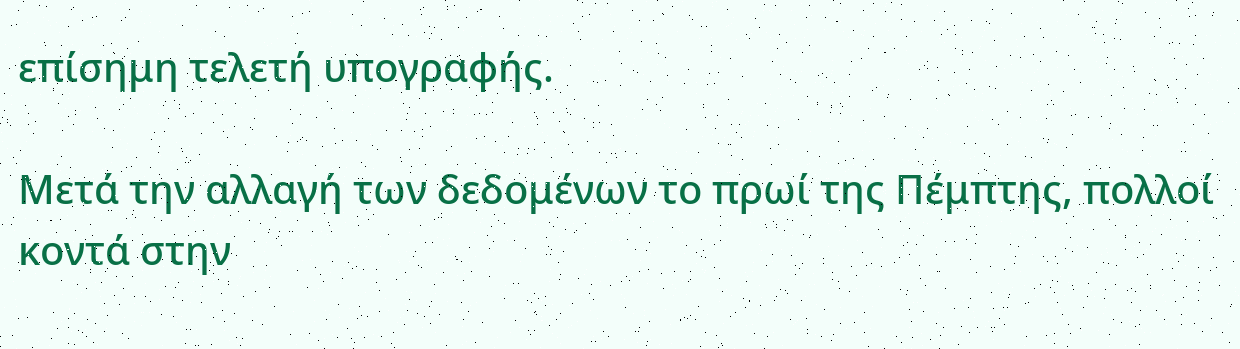επίσημη τελετή υπογραφής.

Μετά την αλλαγή των δεδομένων το πρωί της Πέμπτης, πολλοί κοντά στην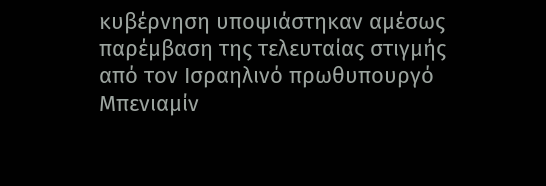κυβέρνηση υποψιάστηκαν αμέσως παρέμβαση της τελευταίας στιγμής από τον Ισραηλινό πρωθυπουργό Μπενιαμίν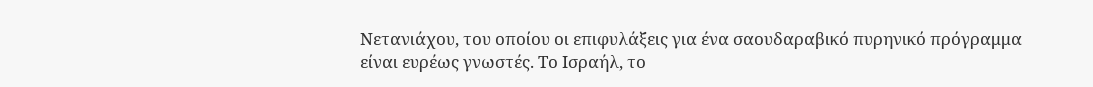Νετανιάχου, του οποίου οι επιφυλάξεις για ένα σαουδαραβικό πυρηνικό πρόγραμμα είναι ευρέως γνωστές. Το Ισραήλ, το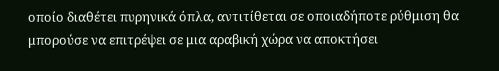οποίο διαθέτει πυρηνικά όπλα, αντιτίθεται σε οποιαδήποτε ρύθμιση θα μπορούσε να επιτρέψει σε μια αραβική χώρα να αποκτήσει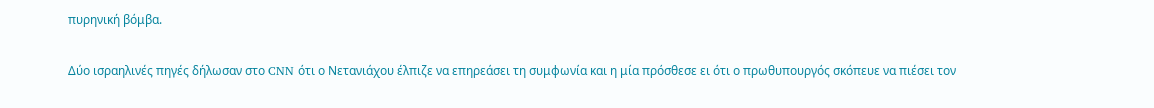πυρηνική βόμβα.

Δύο ισραηλινές πηγές δήλωσαν στο CNN ότι ο Νετανιάχου έλπιζε να επηρεάσει τη συμφωνία και η μία πρόσθεσε ει ότι ο πρωθυπουργός σκόπευε να πιέσει τον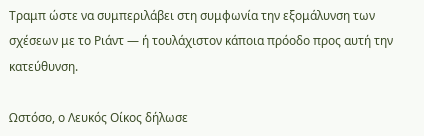Τραμπ ώστε να συμπεριλάβει στη συμφωνία την εξομάλυνση των σχέσεων με το Ριάντ — ή τουλάχιστον κάποια πρόοδο προς αυτή την κατεύθυνση.

Ωστόσο, ο Λευκός Οίκος δήλωσε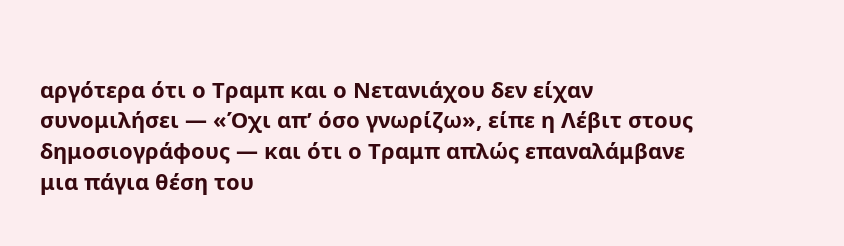αργότερα ότι ο Τραμπ και ο Νετανιάχου δεν είχαν συνομιλήσει — «Όχι απ’ όσο γνωρίζω», είπε η Λέβιτ στους δημοσιογράφους — και ότι ο Τραμπ απλώς επαναλάμβανε μια πάγια θέση του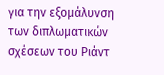για την εξομάλυνση των διπλωματικών σχέσεων του Ριάντ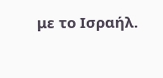με το Ισραήλ.